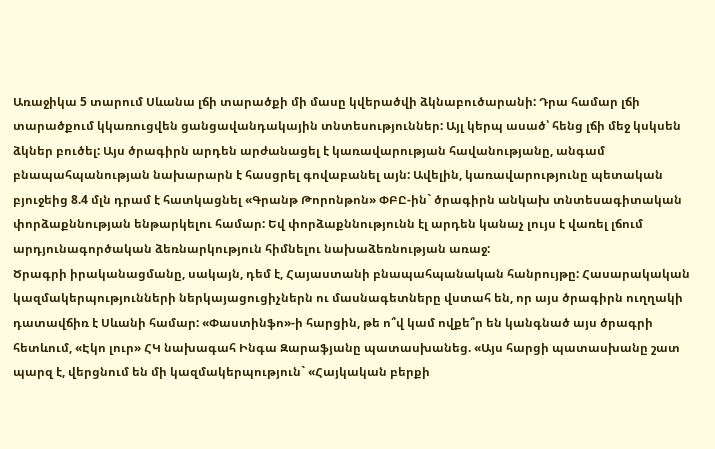Առաջիկա 5 տարում Սևանա լճի տարածքի մի մասը կվերածվի ձկնաբուծարանի: Դրա համար լճի տարածքում կկառուցվեն ցանցավանդակային տնտեսություններ: Այլ կերպ ասած՝ հենց լճի մեջ կսկսեն ձկներ բուծել: Այս ծրագիրն արդեն արժանացել է կառավարության հավանությանը, անգամ բնապահպանության նախարարն է հասցրել գովաբանել այն: Ավելին, կառավարությունը պետական բյուջեից 8.4 մլն դրամ է հատկացնել «Գրանթ Թորոնթոն» ՓԲԸ-ին` ծրագիրն անկախ տնտեսագիտական փորձաքննության ենթարկելու համար: Եվ փորձաքննությունն էլ արդեն կանաչ լույս է վառել լճում արդյունագործական ձեռնարկություն հիմնելու նախաձեռնության առաջ:
Ծրագրի իրականացմանը, սակայն, դեմ է, Հայաստանի բնապահպանական հանրույթը: Հասարակական կազմակերպությունների ներկայացուցիչներն ու մասնագետները վստահ են, որ այս ծրագիրն ուղղակի դատավճիռ է Սևանի համար: «Փաստինֆո»-ի հարցին, թե ո՞վ կամ ովքե՞ր են կանգնած այս ծրագրի հետևում, «Էկո լուր» ՀԿ նախագահ Ինգա Զարաֆյանը պատասխանեց. «Այս հարցի պատասխանը շատ պարզ է, վերցնում են մի կազմակերպություն` «Հայկական բերքի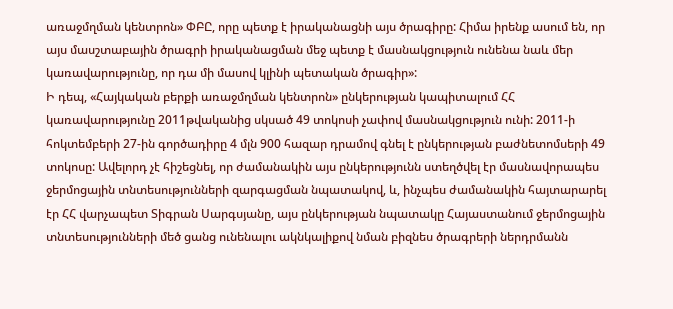առաջմղման կենտրոն» ՓԲԸ, որը պետք է իրականացնի այս ծրագիրը: Հիմա իրենք ասում են, որ այս մասշտաբային ծրագրի իրականացման մեջ պետք է մասնակցություն ունենա նաև մեր կառավարությունը, որ դա մի մասով կլինի պետական ծրագիր»:
Ի դեպ, «Հայկական բերքի առաջմղման կենտրոն» ընկերության կապիտալում ՀՀ կառավարությունը 2011թվականից սկսած 49 տոկոսի չափով մասնակցություն ունի: 2011-ի հոկտեմբերի 27-ին գործադիրը 4 մլն 900 հազար դրամով գնել է ընկերության բաժնետոմսերի 49 տոկոսը: Ավելորդ չէ հիշեցնել, որ ժամանակին այս ընկերությունն ստեղծվել էր մասնավորապես ջերմոցային տնտեսությունների զարգացման նպատակով, և, ինչպես ժամանակին հայտարարել էր ՀՀ վարչապետ Տիգրան Սարգսյանը, այս ընկերության նպատակը Հայաստանում ջերմոցային տնտեսությունների մեծ ցանց ունենալու ակնկալիքով նման բիզնես ծրագրերի ներդրմանն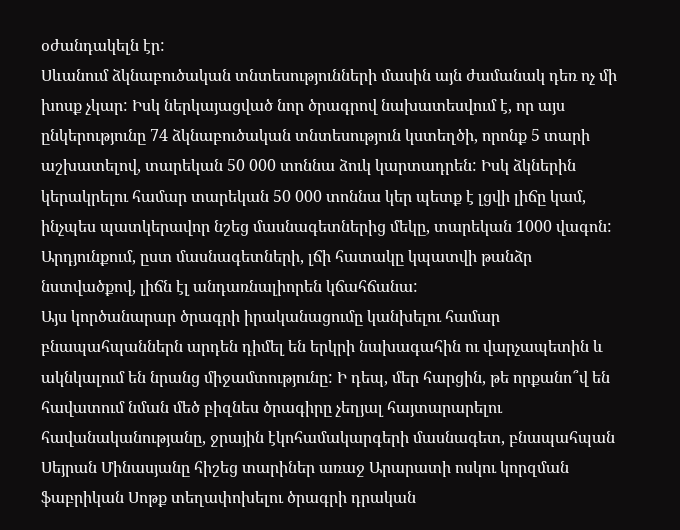օժանդակելն էր:
Սևանում ձկնաբուծական տնտեսությունների մասին այն ժամանակ դեռ ոչ մի խոսք չկար: Իսկ ներկայացված նոր ծրագրով նախատեսվում է, որ այս ընկերությունը 74 ձկնաբուծական տնտեսություն կստեղծի, որոնք 5 տարի աշխատելով, տարեկան 50 000 տոննա ձուկ կարտադրեն: Իսկ ձկներին կերակրելու համար տարեկան 50 000 տոննա կեր պետք է լցվի լիճը կամ, ինչպես պատկերավոր նշեց մասնագետներից մեկը, տարեկան 1000 վագոն: Արդյունքում, ըստ մասնագետների, լճի հատակը կպատվի թանձր նստվածքով, լիճն էլ անդառնալիորեն կճահճանա:
Այս կործանարար ծրագրի իրականացումը կանխելու համար բնապահպաններն արդեն դիմել են երկրի նախագահին ու վարչապետին և ակնկալում են նրանց միջամտությունը: Ի դեպ, մեր հարցին, թե որքանո՞վ են հավատում նման մեծ բիզնես ծրագիրը չեղյալ հայտարարելու հավանականությանը, ջրային էկոհամակարգերի մասնագետ, բնապահպան Սեյրան Մինասյանը հիշեց տարիներ առաջ Արարատի ոսկու կորզման ֆաբրիկան Սոթք տեղափոխելու ծրագրի դրական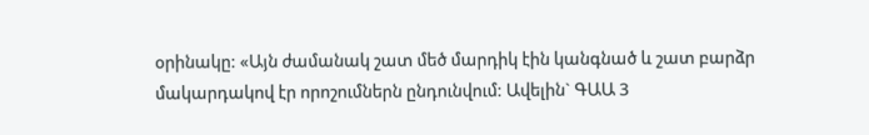օրինակը: «Այն ժամանակ շատ մեծ մարդիկ էին կանգնած և շատ բարձր մակարդակով էր որոշումներն ընդունվում: Ավելին` ԳԱԱ 3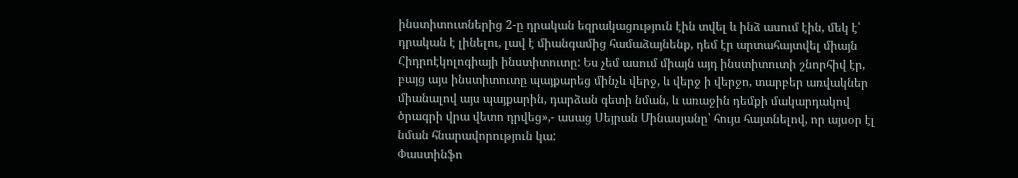ինստիտուտներից 2-ը դրական եզրակացություն էին տվել և ինձ ասում էին, մեկ է՝ դրական է լինելու, լավ է միանգամից համաձայնենք, դեմ էր արտահայտվել միայն Հիդրոէկոլոգիայի ինստիտուտը: Ես չեմ ասում միայն այդ ինստիտուտի շնորհիվ էր, բայց այս ինստիտուտը պայքարեց մինչև վերջ, և վերջ ի վերջո, տարբեր առվակներ միանալով այս պայքարին, դարձան գետի նման, և առաջին դեմքի մակարդակով ծրագրի վրա վետո դրվեց»,- ասաց Սեյրան Մինասյանը՝ հույս հայտնելով, որ այսօր էլ նման հնարավորություն կա:
Փաստինֆո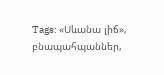Tags: «Սևանա լիճ», բնապահպաններ,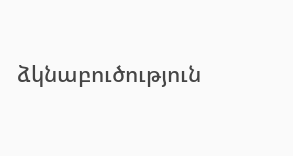ձկնաբուծություն